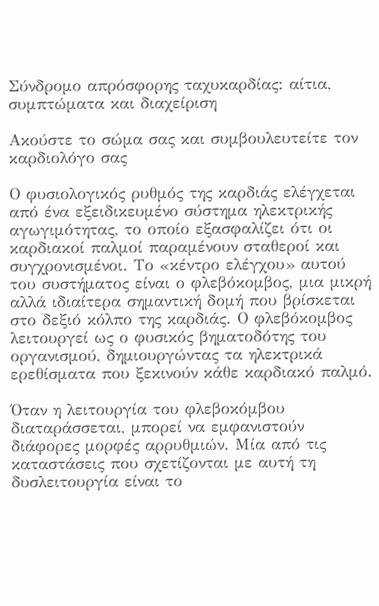Σύνδρομο απρόσφορης ταχυκαρδίας: αίτια, συμπτώματα και διαχείριση

Ακούστε το σώμα σας και συμβουλευτείτε τον καρδιολόγο σας

Ο φυσιολογικός ρυθμός της καρδιάς ελέγχεται από ένα εξειδικευμένο σύστημα ηλεκτρικής αγωγιμότητας, το οποίο εξασφαλίζει ότι οι καρδιακοί παλμοί παραμένουν σταθεροί και συγχρονισμένοι. Το «κέντρο ελέγχου» αυτού του συστήματος είναι ο φλεβόκομβος, μια μικρή αλλά ιδιαίτερα σημαντική δομή που βρίσκεται στο δεξιό κόλπο της καρδιάς. Ο φλεβόκομβος λειτουργεί ως ο φυσικός βηματοδότης του οργανισμού, δημιουργώντας τα ηλεκτρικά ερεθίσματα που ξεκινούν κάθε καρδιακό παλμό.

Όταν η λειτουργία του φλεβοκόμβου διαταράσσεται, μπορεί να εμφανιστούν διάφορες μορφές αρρυθμιών. Μία από τις καταστάσεις που σχετίζονται με αυτή τη δυσλειτουργία είναι το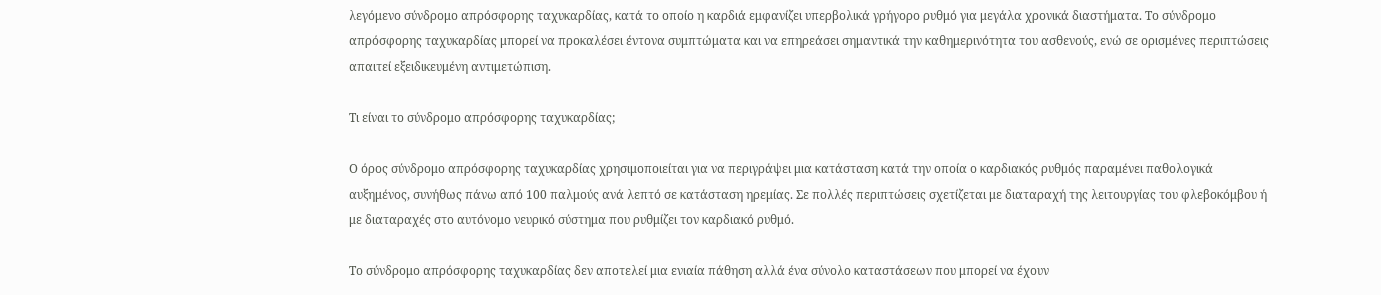λεγόμενο σύνδρομο απρόσφορης ταχυκαρδίας, κατά τo οποίo η καρδιά εμφανίζει υπερβολικά γρήγορο ρυθμό για μεγάλα χρονικά διαστήματα. Το σύνδρομο απρόσφορης ταχυκαρδίας μπορεί να προκαλέσει έντονα συμπτώματα και να επηρεάσει σημαντικά την καθημερινότητα του ασθενούς, ενώ σε ορισμένες περιπτώσεις απαιτεί εξειδικευμένη αντιμετώπιση.

Τι είναι το σύνδρομο απρόσφορης ταχυκαρδίας;

Ο όρος σύνδρομο απρόσφορης ταχυκαρδίας χρησιμοποιείται για να περιγράψει μια κατάσταση κατά την οποία ο καρδιακός ρυθμός παραμένει παθολογικά αυξημένος, συνήθως πάνω από 100 παλμούς ανά λεπτό σε κατάσταση ηρεμίας. Σε πολλές περιπτώσεις σχετίζεται με διαταραχή της λειτουργίας του φλεβοκόμβου ή με διαταραχές στο αυτόνομο νευρικό σύστημα που ρυθμίζει τον καρδιακό ρυθμό.

Το σύνδρομο απρόσφορης ταχυκαρδίας δεν αποτελεί μια ενιαία πάθηση αλλά ένα σύνολο καταστάσεων που μπορεί να έχουν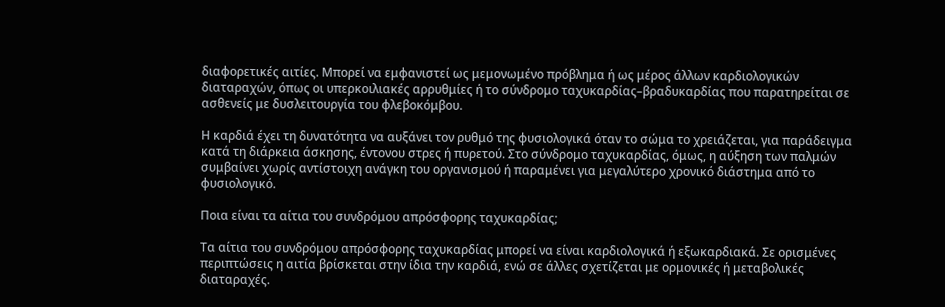διαφορετικές αιτίες. Μπορεί να εμφανιστεί ως μεμονωμένο πρόβλημα ή ως μέρος άλλων καρδιολογικών διαταραχών, όπως οι υπερκοιλιακές αρρυθμίες ή το σύνδρομο ταχυκαρδίας–βραδυκαρδίας που παρατηρείται σε ασθενείς με δυσλειτουργία του φλεβοκόμβου.

Η καρδιά έχει τη δυνατότητα να αυξάνει τον ρυθμό της φυσιολογικά όταν το σώμα το χρειάζεται, για παράδειγμα κατά τη διάρκεια άσκησης, έντονου στρες ή πυρετού. Στο σύνδρομο ταχυκαρδίας, όμως, η αύξηση των παλμών συμβαίνει χωρίς αντίστοιχη ανάγκη του οργανισμού ή παραμένει για μεγαλύτερο χρονικό διάστημα από το φυσιολογικό.

Ποια είναι τα αίτια του συνδρόμου απρόσφορης ταχυκαρδίας;

Τα αίτια του συνδρόμου απρόσφορης ταχυκαρδίας μπορεί να είναι καρδιολογικά ή εξωκαρδιακά. Σε ορισμένες περιπτώσεις η αιτία βρίσκεται στην ίδια την καρδιά, ενώ σε άλλες σχετίζεται με ορμονικές ή μεταβολικές διαταραχές.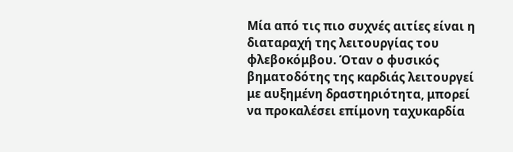Μία από τις πιο συχνές αιτίες είναι η διαταραχή της λειτουργίας του φλεβοκόμβου. Όταν ο φυσικός βηματοδότης της καρδιάς λειτουργεί με αυξημένη δραστηριότητα, μπορεί να προκαλέσει επίμονη ταχυκαρδία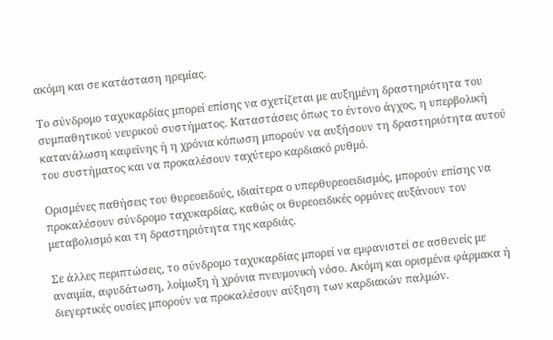ακόμη και σε κατάσταση ηρεμίας.

Το σύνδρομο ταχυκαρδίας μπορεί επίσης να σχετίζεται με αυξημένη δραστηριότητα του συμπαθητικού νευρικού συστήματος. Καταστάσεις όπως το έντονο άγχος, η υπερβολική κατανάλωση καφεΐνης ή η χρόνια κόπωση μπορούν να αυξήσουν τη δραστηριότητα αυτού του συστήματος και να προκαλέσουν ταχύτερο καρδιακό ρυθμό.

Ορισμένες παθήσεις του θυρεοειδούς, ιδιαίτερα ο υπερθυρεοειδισμός, μπορούν επίσης να προκαλέσουν σύνδρομο ταχυκαρδίας, καθώς οι θυρεοειδικές ορμόνες αυξάνουν τον μεταβολισμό και τη δραστηριότητα της καρδιάς.

Σε άλλες περιπτώσεις, το σύνδρομο ταχυκαρδίας μπορεί να εμφανιστεί σε ασθενείς με αναιμία, αφυδάτωση, λοίμωξη ή χρόνια πνευμονική νόσο. Ακόμη και ορισμένα φάρμακα ή διεγερτικές ουσίες μπορούν να προκαλέσουν αύξηση των καρδιακών παλμών.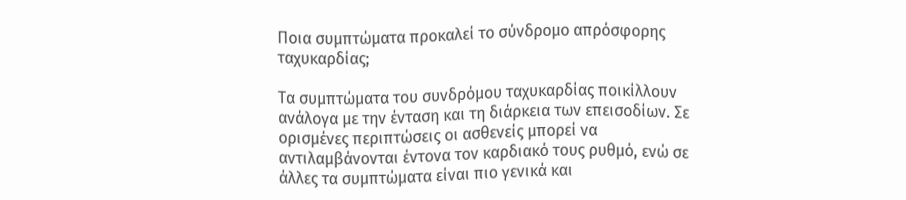Ποια συμπτώματα προκαλεί το σύνδρομο απρόσφορης ταχυκαρδίας;

Τα συμπτώματα του συνδρόμου ταχυκαρδίας ποικίλλουν ανάλογα με την ένταση και τη διάρκεια των επεισοδίων. Σε ορισμένες περιπτώσεις οι ασθενείς μπορεί να αντιλαμβάνονται έντονα τον καρδιακό τους ρυθμό, ενώ σε άλλες τα συμπτώματα είναι πιο γενικά και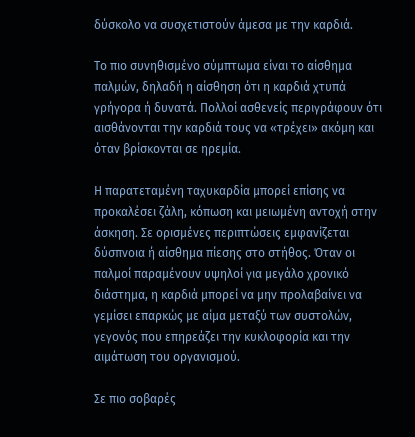δύσκολο να συσχετιστούν άμεσα με την καρδιά.

Το πιο συνηθισμένο σύμπτωμα είναι το αίσθημα παλμών, δηλαδή η αίσθηση ότι η καρδιά χτυπά γρήγορα ή δυνατά. Πολλοί ασθενείς περιγράφουν ότι αισθάνονται την καρδιά τους να «τρέχει» ακόμη και όταν βρίσκονται σε ηρεμία.

Η παρατεταμένη ταχυκαρδία μπορεί επίσης να προκαλέσει ζάλη, κόπωση και μειωμένη αντοχή στην άσκηση. Σε ορισμένες περιπτώσεις εμφανίζεται δύσπνοια ή αίσθημα πίεσης στο στήθος. Όταν οι παλμοί παραμένουν υψηλοί για μεγάλο χρονικό διάστημα, η καρδιά μπορεί να μην προλαβαίνει να γεμίσει επαρκώς με αίμα μεταξύ των συστολών, γεγονός που επηρεάζει την κυκλοφορία και την αιμάτωση του οργανισμού.

Σε πιο σοβαρές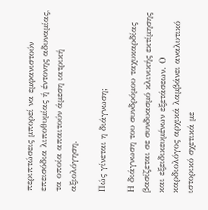περιπτώσεις μπορεί να εμφανιστούν επεισόδια λιποθυμίας ή έντονης αδυναμίας, τα οποία απαιτούν άμεση ιατρική αξιολόγηση.

Πώς γίνεται η διάγνωση;

Η διάγνωση του συνδρόμου ταχυκαρδίας βασίζεται σε συνδυασμό κλινικής εκτίμησης και εξειδικευμένων εξετάσεων. Ο καρδιολόγος αρχικά λαμβάνει αναλυτικό ιστορικό σχετικά με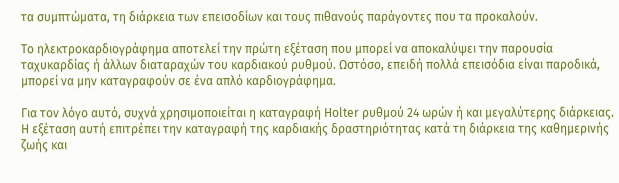τα συμπτώματα, τη διάρκεια των επεισοδίων και τους πιθανούς παράγοντες που τα προκαλούν.

Το ηλεκτροκαρδιογράφημα αποτελεί την πρώτη εξέταση που μπορεί να αποκαλύψει την παρουσία ταχυκαρδίας ή άλλων διαταραχών του καρδιακού ρυθμού. Ωστόσο, επειδή πολλά επεισόδια είναι παροδικά, μπορεί να μην καταγραφούν σε ένα απλό καρδιογράφημα.

Για τον λόγο αυτό, συχνά χρησιμοποιείται η καταγραφή Holter ρυθμού 24 ωρών ή και μεγαλύτερης διάρκειας. Η εξέταση αυτή επιτρέπει την καταγραφή της καρδιακής δραστηριότητας κατά τη διάρκεια της καθημερινής ζωής και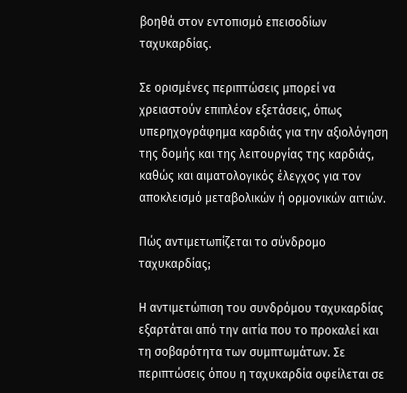βοηθά στον εντοπισμό επεισοδίων ταχυκαρδίας.

Σε ορισμένες περιπτώσεις μπορεί να χρειαστούν επιπλέον εξετάσεις, όπως υπερηχογράφημα καρδιάς για την αξιολόγηση της δομής και της λειτουργίας της καρδιάς, καθώς και αιματολογικός έλεγχος για τον αποκλεισμό μεταβολικών ή ορμονικών αιτιών.

Πώς αντιμετωπίζεται το σύνδρομο ταχυκαρδίας;

Η αντιμετώπιση του συνδρόμου ταχυκαρδίας εξαρτάται από την αιτία που το προκαλεί και τη σοβαρότητα των συμπτωμάτων. Σε περιπτώσεις όπου η ταχυκαρδία οφείλεται σε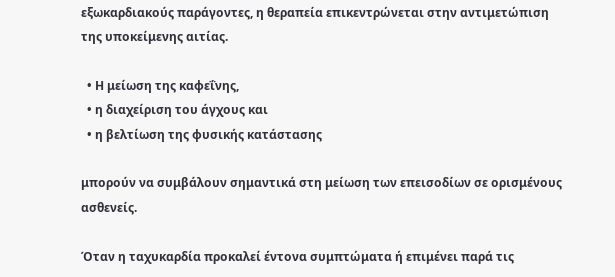εξωκαρδιακούς παράγοντες, η θεραπεία επικεντρώνεται στην αντιμετώπιση της υποκείμενης αιτίας.

  • Η μείωση της καφεΐνης,
  • η διαχείριση του άγχους και
  • η βελτίωση της φυσικής κατάστασης

μπορούν να συμβάλουν σημαντικά στη μείωση των επεισοδίων σε ορισμένους ασθενείς.

Όταν η ταχυκαρδία προκαλεί έντονα συμπτώματα ή επιμένει παρά τις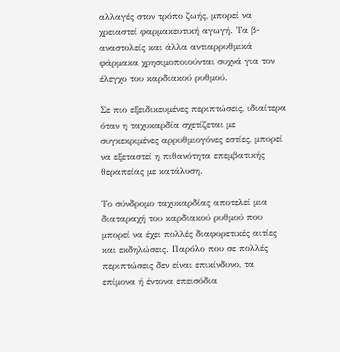αλλαγές στον τρόπο ζωής, μπορεί να χρειαστεί φαρμακευτική αγωγή. Τα β-αναστολείς και άλλα αντιαρρυθμικά φάρμακα χρησιμοποιούνται συχνά για τον έλεγχο του καρδιακού ρυθμού.

Σε πιο εξειδικευμένες περιπτώσεις, ιδιαίτερα όταν η ταχυκαρδία σχετίζεται με συγκεκριμένες αρρυθμιογόνες εστίες, μπορεί να εξεταστεί η πιθανότητα επεμβατικής θεραπείας με κατάλυση.

Το σύνδρομο ταχυκαρδίας αποτελεί μια διαταραχή του καρδιακού ρυθμού που μπορεί να έχει πολλές διαφορετικές αιτίες και εκδηλώσεις. Παρόλο που σε πολλές περιπτώσεις δεν είναι επικίνδυνο, τα επίμονα ή έντονα επεισόδια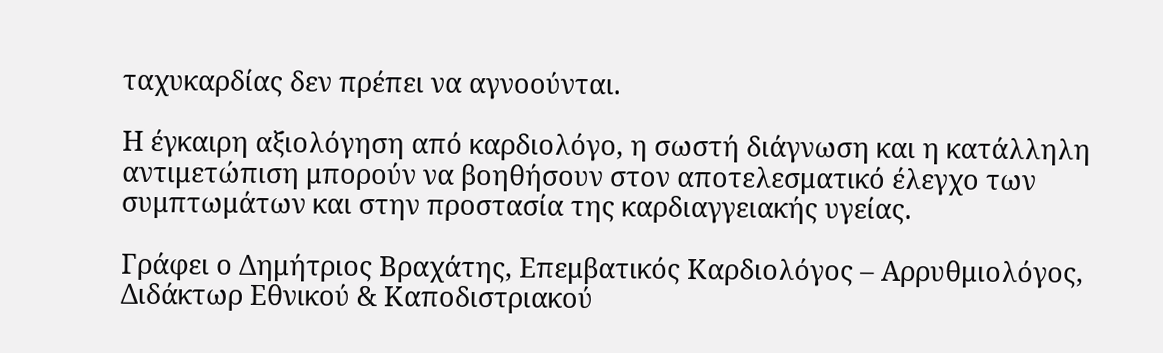ταχυκαρδίας δεν πρέπει να αγνοούνται.

Η έγκαιρη αξιολόγηση από καρδιολόγο, η σωστή διάγνωση και η κατάλληλη αντιμετώπιση μπορούν να βοηθήσουν στον αποτελεσματικό έλεγχο των συμπτωμάτων και στην προστασία της καρδιαγγειακής υγείας.

Γράφει ο Δημήτριος Βραχάτης, Επεμβατικός Καρδιολόγος – Αρρυθμιολόγος, Διδάκτωρ Εθνικού & Καποδιστριακού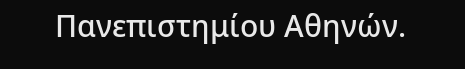Πανεπιστημίου Αθηνών.